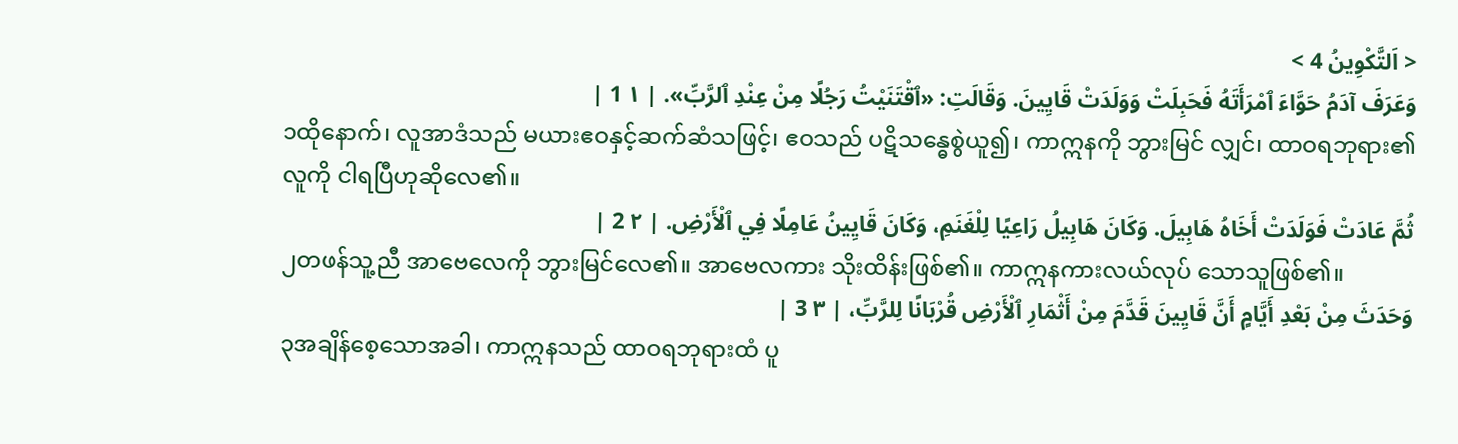< اَلتَّكْوِينُ 4 >
وَعَرَفَ آدَمُ حَوَّاءَ ٱمْرَأَتَهُ فَحَبِلَتْ وَوَلَدَتْ قَايِينَ. وَقَالَتِ: «ٱقْتَنَيْتُ رَجُلًا مِنْ عِنْدِ ٱلرَّبِّ». | ١ 1 |
၁ထိုနောက်၊ လူအာဒံသည် မယားဧဝနှင့်ဆက်ဆံသဖြင့်၊ ဧဝသည် ပဋိသန္ဓေစွဲယူ၍၊ ကာဣနကို ဘွားမြင် လျှင်၊ ထာဝရဘုရား၏ လူကို ငါရပြီဟုဆိုလေ၏။
ثُمَّ عَادَتْ فَوَلَدَتْ أَخَاهُ هَابِيلَ. وَكَانَ هَابِيلُ رَاعِيًا لِلْغَنَمِ، وَكَانَ قَايِينُ عَامِلًا فِي ٱلْأَرْضِ. | ٢ 2 |
၂တဖန်သူ့ညီ အာဗေလေကို ဘွားမြင်လေ၏။ အာဗေလကား သိုးထိန်းဖြစ်၏။ ကာဣနကားလယ်လုပ် သောသူဖြစ်၏။
وَحَدَثَ مِنْ بَعْدِ أَيَّامٍ أَنَّ قَايِينَ قَدَّمَ مِنْ أَثْمَارِ ٱلْأَرْضِ قُرْبَانًا لِلرَّبِّ، | ٣ 3 |
၃အချိန်စေ့သောအခါ၊ ကာဣနသည် ထာဝရဘုရားထံ ပူ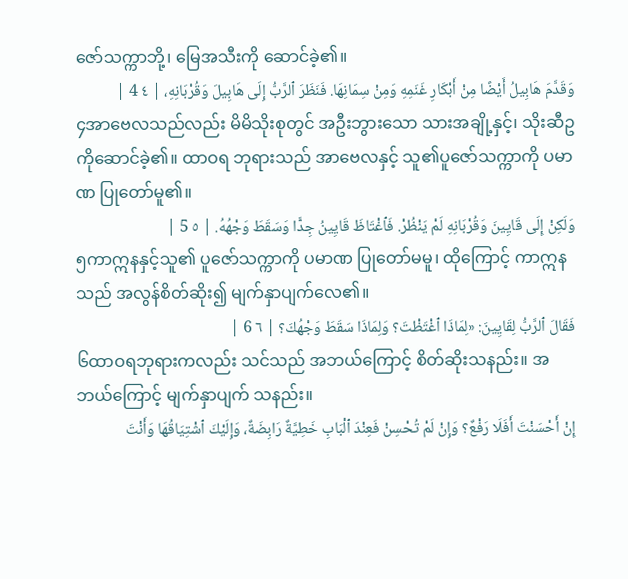ဇော်သက္ကာဘို့၊ မြေအသီးကို ဆောင်ခဲ့၏။
وَقَدَّمَ هَابِيلُ أَيْضًا مِنْ أَبْكَارِ غَنَمِهِ وَمِنْ سِمَانِهَا. فَنَظَرَ ٱلرَّبُّ إِلَى هَابِيلَ وَقُرْبَانِهِ، | ٤ 4 |
၄အာဗေလသည်လည်း မိမိသိုးစုတွင် အဦးဘွားသော သားအချို့နှင့်၊ သိုးဆီဥကိုဆောင်ခဲ့၏။ ထာဝရ ဘုရားသည် အာဗေလနှင့် သူ၏ပူဇော်သက္ကာကို ပမာဏ ပြုတော်မူ၏။
وَلَكِنْ إِلَى قَايِينَ وَقُرْبَانِهِ لَمْ يَنْظُرْ. فَٱغْتَاظَ قَايِينُ جِدًّا وَسَقَطَ وَجْهُهُ. | ٥ 5 |
၅ကာဣနနှင့်သူ၏ ပူဇော်သက္ကာကို ပမာဏ ပြုတော်မမူ၊ ထိုကြောင့် ကာဣနသည် အလွန်စိတ်ဆိုး၍ မျက်နှာပျက်လေ၏။
فَقَالَ ٱلرَّبُّ لِقَايِينَ: «لِمَاذَا ٱغْتَظْتَ؟ وَلِمَاذَا سَقَطَ وَجْهُكَ؟ | ٦ 6 |
၆ထာဝရဘုရားကလည်း သင်သည် အဘယ်ကြောင့် စိတ်ဆိုးသနည်း။ အဘယ်ကြောင့် မျက်နှာပျက် သနည်း။
إِنْ أَحْسَنْتَ أَفَلَا رَفْعٌ؟ وَإِنْ لَمْ تُحْسِنْ فَعِنْدَ ٱلْبَابِ خَطِيَّةٌ رَابِضَةٌ، وَإِلَيْكَ ٱشْتِيَاقُهَا وَأَنْتَ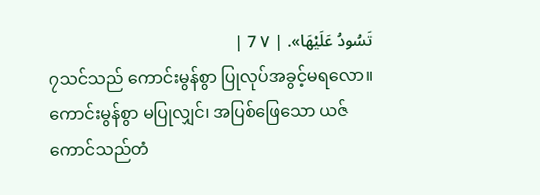تَسُودُ عَلَيْهَا». | ٧ 7 |
၇သင်သည် ကောင်းမွန်စွာ ပြုလုပ်အခွင့်မရလော။ ကောင်းမွန်စွာ မပြုလျှင်၊ အပြစ်ဖြေသော ယဇ် ကောင်သည်တံ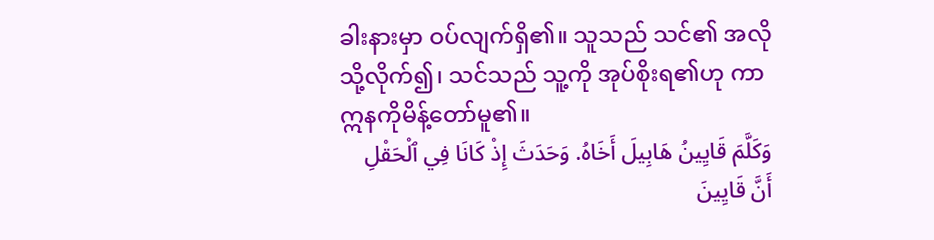ခါးနားမှာ ဝပ်လျက်ရှိ၏။ သူသည် သင်၏ အလိုသို့လိုက်၍၊ သင်သည် သူ့ကို အုပ်စိုးရ၏ဟု ကာဣနကိုမိန့်တော်မူ၏။
وَكَلَّمَ قَايِينُ هَابِيلَ أَخَاهُ. وَحَدَثَ إِذْ كَانَا فِي ٱلْحَقْلِ أَنَّ قَايِينَ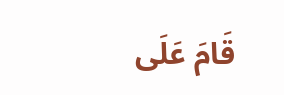قَامَ عَلَى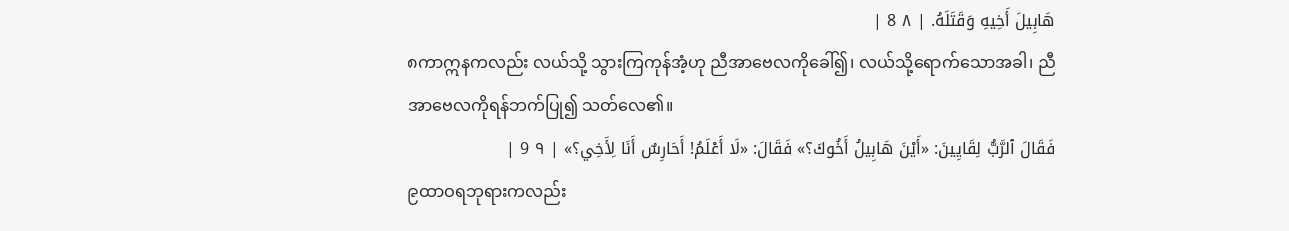هَابِيلَ أَخِيهِ وَقَتَلَهُ. | ٨ 8 |
၈ကာဣနကလည်း လယ်သို့ သွားကြကုန်အံ့ဟု ညီအာဗေလကိုခေါ်၍၊ လယ်သို့ရောက်သောအခါ၊ ညီ အာဗေလကိုရန်ဘက်ပြု၍ သတ်လေ၏။
فَقَالَ ٱلرَّبُّ لِقَايِينَ: «أَيْنَ هَابِيلُ أَخُوكَ؟» فَقَالَ: «لَا أَعْلَمُ! أَحَارِسٌ أَنَا لِأَخِي؟» | ٩ 9 |
၉ထာဝရဘုရားကလည်း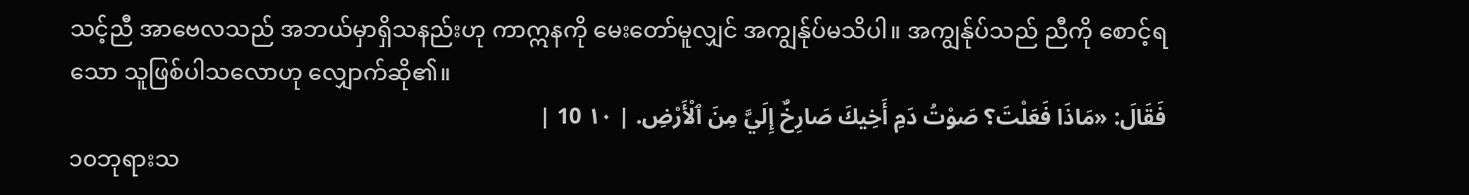သင့်ညီ အာဗေလသည် အဘယ်မှာရှိသနည်းဟု ကာဣနကို မေးတော်မူလျှင် အကျွန်ုပ်မသိပါ။ အကျွန်ုပ်သည် ညီကို စောင့်ရသော သူဖြစ်ပါသလောဟု လျှောက်ဆို၏။
فَقَالَ: «مَاذَا فَعَلْتَ؟ صَوْتُ دَمِ أَخِيكَ صَارِخٌ إِلَيَّ مِنَ ٱلْأَرْضِ. | ١٠ 10 |
၁၀ဘုရားသ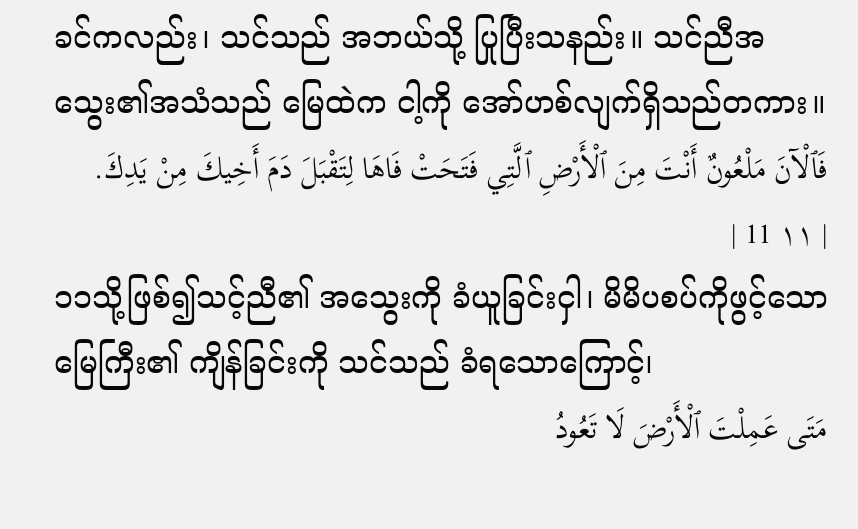ခင်ကလည်း၊ သင်သည် အဘယ်သို့ ပြုပြီးသနည်း။ သင်ညီအသွေး၏အသံသည် မြေထဲက ငါ့ကို အော်ဟစ်လျက်ရှိသည်တကား။
فَٱلْآنَ مَلْعُونٌ أَنْتَ مِنَ ٱلْأَرْضِ ٱلَّتِي فَتَحَتْ فَاهَا لِتَقْبَلَ دَمَ أَخِيكَ مِنْ يَدِكَ. | ١١ 11 |
၁၁သို့ဖြစ်၍သင့်ညီ၏ အသွေးကို ခံယူခြင်းငှါ၊ မိမိပစပ်ကိုဖွင့်သော မြေကြီး၏ ကျိန်ခြင်းကို သင်သည် ခံရသောကြောင့်၊
مَتَى عَمِلْتَ ٱلْأَرْضَ لَا تَعُودُ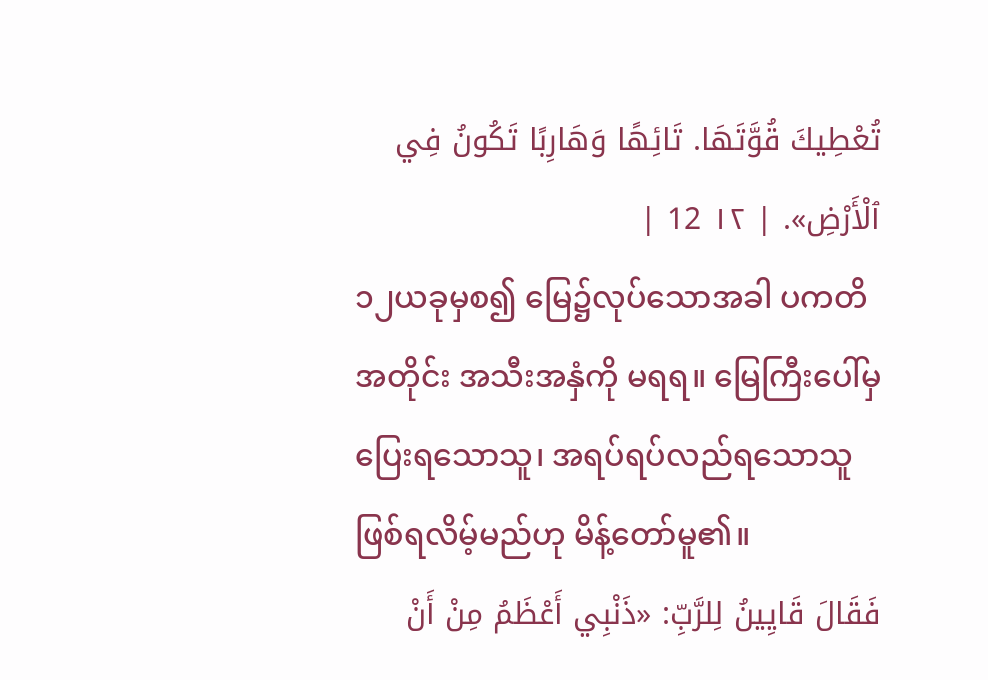تُعْطِيكَ قُوَّتَهَا. تَائِهًا وَهَارِبًا تَكُونُ فِي ٱلْأَرْضِ». | ١٢ 12 |
၁၂ယခုမှစ၍ မြေ၌လုပ်သောအခါ ပကတိအတိုင်း အသီးအနှံကို မရရ။ မြေကြီးပေါ်မှ ပြေးရသောသူ၊ အရပ်ရပ်လည်ရသောသူ ဖြစ်ရလိမ့်မည်ဟု မိန့်တော်မူ၏။
فَقَالَ قَايِينُ لِلرَّبِّ: «ذَنْبِي أَعْظَمُ مِنْ أَنْ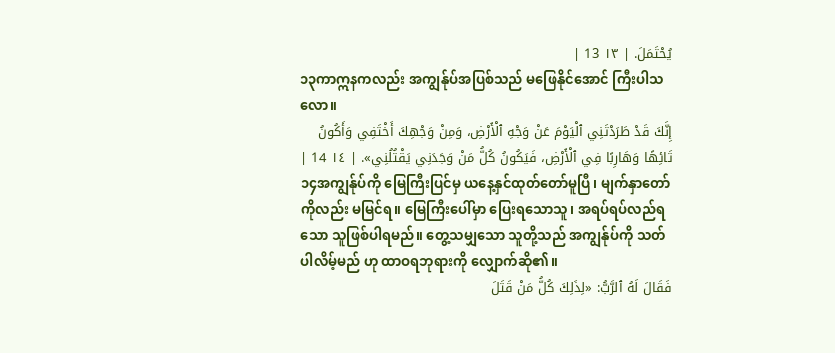يُحْتَمَلَ. | ١٣ 13 |
၁၃ကာဣနကလည်း အကျွန်ုပ်အပြစ်သည် မဖြေနိုင်အောင် ကြီးပါသလော။
إِنَّكَ قَدْ طَرَدْتَنِي ٱلْيَوْمَ عَنْ وَجْهِ ٱلْأَرْضِ، وَمِنْ وَجْهِكَ أَخْتَفِي وَأَكُونُ تَائِهًا وَهَارِبًا فِي ٱلْأَرْضِ، فَيَكُونُ كُلُّ مَنْ وَجَدَنِي يَقْتُلُنِي». | ١٤ 14 |
၁၄အကျွန်ုပ်ကို မြေကြီးပြင်မှ ယနေ့နှင်ထုတ်တော်မူပြီ၊ မျက်နှာတော်ကိုလည်း မမြင်ရ။ မြေကြီးပေါ်မှာ ပြေးရသောသူ၊ အရပ်ရပ်လည်ရသော သူဖြစ်ပါရမည်။ တွေ့သမျှသော သူတို့သည် အကျွန်ုပ်ကို သတ်ပါလိမ့်မည် ဟု ထာဝရဘုရားကို လျှောက်ဆို၏။
فَقَالَ لَهُ ٱلرَّبُّ: «لِذَلِكَ كُلُّ مَنْ قَتَلَ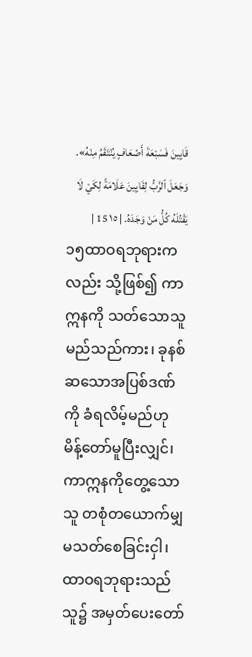قَايِينَ فَسَبْعَةَ أَضْعَافٍ يُنْتَقَمُ مِنْهُ». وَجَعَلَ ٱلرَّبُّ لِقَايِينَ عَلَامَةً لِكَيْ لَا يَقْتُلَهُ كُلُّ مَنْ وَجَدَهُ. | ١٥ 15 |
၁၅ထာဝရဘုရားကလည်း သို့ဖြစ်၍ ကာဣနကို သတ်သောသူမည်သည်ကား၊ ခုနစ်ဆသောအပြစ်ဒဏ်ကို ခံရလိမ့်မည်ဟု မိန့်တော်မူပြီးလျှင်၊ ကာဣနကိုတွေ့သောသူ တစုံတယောက်မျှ မသတ်စေခြင်းငှါ၊ ထာဝရဘုရားသည် သူ၌ အမှတ်ပေးတော်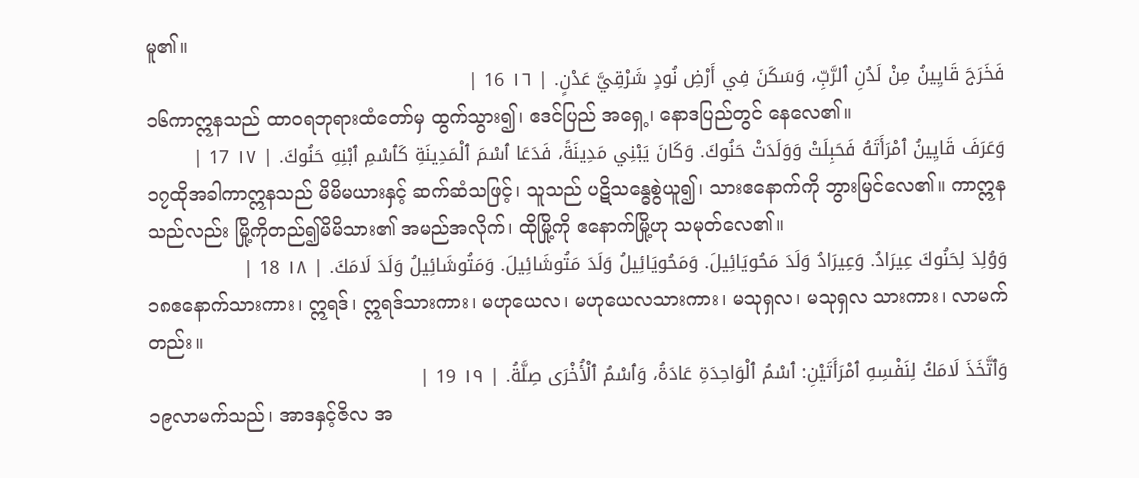မူ၏။
فَخَرَجَ قَايِينُ مِنْ لَدُنِ ٱلرَّبِّ، وَسَكَنَ فِي أَرْضِ نُودٍ شَرْقِيَّ عَدْنٍ. | ١٦ 16 |
၁၆ကာဣနသည် ထာဝရဘုရားထံတော်မှ ထွက်သွား၍၊ ဧဒင်ပြည် အရှေ့၊ နောဒပြည်တွင် နေလေ၏။
وَعَرَفَ قَايِينُ ٱمْرَأَتَهُ فَحَبِلَتْ وَوَلَدَتْ حَنُوكَ. وَكَانَ يَبْنِي مَدِينَةً، فَدَعَا ٱسْمَ ٱلْمَدِينَةِ كَٱسْمِ ٱبْنِهِ حَنُوكَ. | ١٧ 17 |
၁၇ထိုအခါကာဣနသည် မိမိမယားနှင့် ဆက်ဆံသဖြင့်၊ သူသည် ပဋိသန္ဓေစွဲယူ၍၊ သားဧနောက်ကို ဘွားမြင်လေ၏။ ကာဣနသည်လည်း မြို့ကိုတည်၍မိမိသား၏ အမည်အလိုက်၊ ထိုမြို့ကို ဧနောက်မြို့ဟု သမုတ်လေ၏။
وَوُلِدَ لِحَنُوكَ عِيرَادُ. وَعِيرَادُ وَلَدَ مَحُويَائِيلَ. وَمَحُويَائِيلُ وَلَدَ مَتُوشَائِيلَ. وَمَتُوشَائِيلُ وَلَدَ لَامَكَ. | ١٨ 18 |
၁၈ဧနောက်သားကား၊ ဣရဒ်၊ ဣရဒ်သားကား၊ မဟုယေလ၊ မဟုယေလသားကား၊ မသုရှလ၊ မသုရှလ သားကား၊ လာမက်တည်း။
وَٱتَّخَذَ لَامَكُ لِنَفْسِهِ ٱمْرَأَتَيْنِ: ٱسْمُ ٱلْوَاحِدَةِ عَادَةُ، وَٱسْمُ ٱلْأُخْرَى صِلَّةُ. | ١٩ 19 |
၁၉လာမက်သည်၊ အာဒနှင့်ဇိလ အ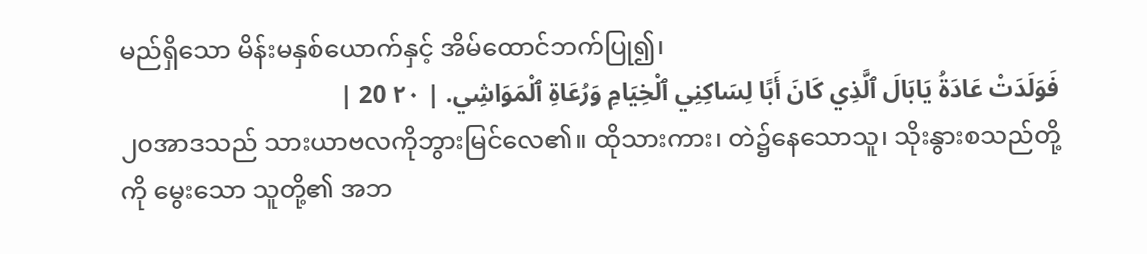မည်ရှိသော မိန်းမနှစ်ယောက်နှင့် အိမ်ထောင်ဘက်ပြု၍၊
فَوَلَدَتْ عَادَةُ يَابَالَ ٱلَّذِي كَانَ أَبًا لِسَاكِنِي ٱلْخِيَامِ وَرُعَاةِ ٱلْمَوَاشِي. | ٢٠ 20 |
၂၀အာဒသည် သားယာဗလကိုဘွားမြင်လေ၏။ ထိုသားကား၊ တဲ၌နေသောသူ၊ သိုးနွားစသည်တို့ကို မွေးသော သူတို့၏ အဘ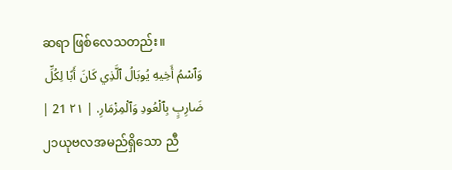ဆရာ ဖြစ်လေသတည်း။
وَٱسْمُ أَخِيهِ يُوبَالُ ٱلَّذِي كَانَ أَبًا لِكُلِّ ضَارِبٍ بِٱلْعُودِ وَٱلْمِزْمَارِ. | ٢١ 21 |
၂၁ယုဗလအမည်ရှိသော ညီ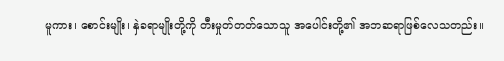မူကား၊ စောင်းမျိုး၊ နှဲခရာမျိုးတို့ကို တီးမှုတ်တတ်သောသူ အပေါင်းတို့၏ အဘဆရာဖြစ်လေသတည်း။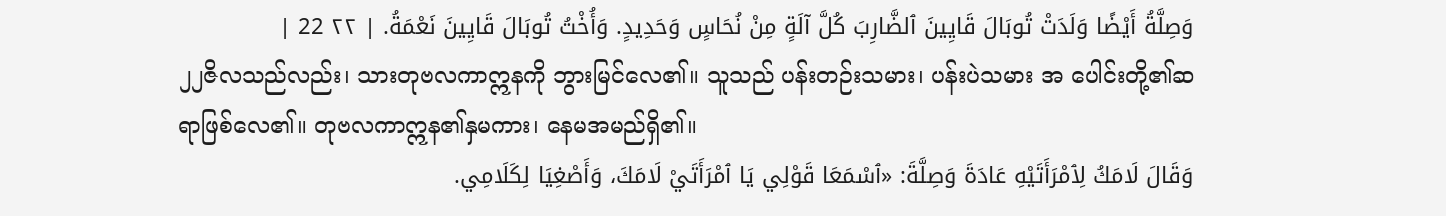وَصِلَّةُ أَيْضًا وَلَدَتْ تُوبَالَ قَايِينَ ٱلضَّارِبَ كُلَّ آلَةٍ مِنْ نُحَاسٍ وَحَدِيدٍ. وَأُخْتُ تُوبَالَ قَايِينَ نَعْمَةُ. | ٢٢ 22 |
၂၂ဇိလသည်လည်း၊ သားတုဗလကာဣနကို ဘွားမြင်လေ၏။ သူသည် ပန်းတဉ်းသမား၊ ပန်းပဲသမား အ ပေါင်းတို့၏ဆရာဖြစ်လေ၏။ တုဗလကာဣန၏နှမကား၊ နေမအမည်ရှိ၏။
وَقَالَ لَامَكُ لِٱمْرَأَتَيْهِ عَادَةَ وَصِلَّةَ: «ٱسْمَعَا قَوْلِي يَا ٱمْرَأَتَيْ لَامَكَ، وَأَصْغِيَا لِكَلَامِي.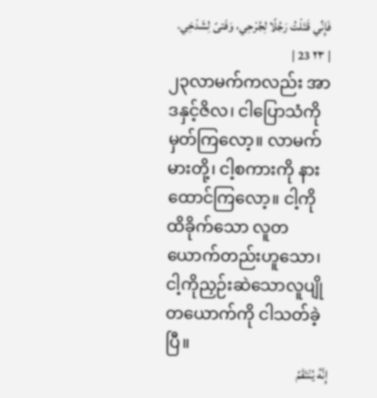فَإِنِّي قَتَلْتُ رَجُلًا لِجُرْحِي، وَفَتىً لِشَدْخِي. | ٢٣ 23 |
၂၃လာမက်ကလည်း အာဒနှင့်ဇိလ၊ ငါပြောသံကို မှတ်ကြလော့။ လာမက်မားတို့၊ ငါ့စကားကို နားထောင်ကြလော့။ ငါ့ကိုထိခိုက်သော လူတယောက်တည်းဟူသော၊ ငါ့ကိုညှဉ်းဆဲသောလူပျိုတယောက်ကို ငါသတ်ခဲ့ပြီ။
إِنَّهُ يُنْتَقَمُ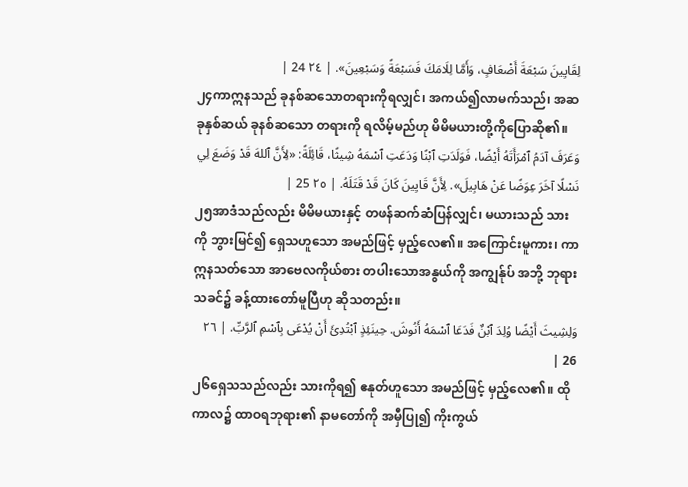لِقَايِينَ سَبْعَةَ أَضْعَافٍ، وَأَمَّا لِلَامَكَ فَسَبْعَةً وَسَبْعِينَ». | ٢٤ 24 |
၂၄ကာဣနသည် ခုနစ်ဆသောတရားကိုရလျှင်၊ အကယ်၍လာမက်သည်၊ အဆခုနှစ်ဆယ် ခုနစ်ဆသော တရားကို ရလိမ့်မည်ဟု မိမိမယားတို့ကိုပြောဆို၏။
وَعَرَفَ آدَمُ ٱمْرَأَتَهُ أَيْضًا، فَوَلَدَتِ ٱبْنًا وَدَعَتِ ٱسْمَهُ شِيثًا، قَائِلَةً: «لِأَنَّ ٱللهَ قَدْ وَضَعَ لِي نَسْلًا آخَرَ عِوَضًا عَنْ هَابِيلَ». لِأَنَّ قَايِينَ كَانَ قَدْ قَتَلَهُ. | ٢٥ 25 |
၂၅အာဒံသည်လည်း မိမိမယားနှင့် တဖန်ဆက်ဆံပြန်လျှင်၊ မယားသည် သားကို ဘွားမြင်၍ ရှေသဟူသော အမည်ဖြင့် မှည့်လေ၏။ အကြောင်းမူကား၊ ကာဣနသတ်သော အာဗေလကိုယ်စား တပါးသောအနွယ်ကို အကျွန်ုပ် အဘို့ ဘုရားသခင်၌ ခန့်ထားတော်မူပြီဟု ဆိုသတည်း။
وَلِشِيثَ أَيْضًا وُلِدَ ٱبْنٌ فَدَعَا ٱسْمَهُ أَنُوشَ. حِينَئِذٍ ٱبْتُدِئَ أَنْ يُدْعَى بِٱسْمِ ٱلرَّبِّ. | ٢٦ 26 |
၂၆ရှေသသည်လည်း သားကိုရ၍ ဧနုတ်ဟူသော အမည်ဖြင့် မှည့်လေ၏။ ထိုကာလ၌ ထာဝရဘုရား၏ နာမတော်ကို အမှီပြု၍ ကိုးကွယ်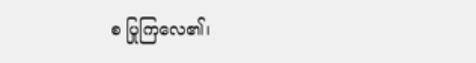စ ပြုကြလေ၏၊